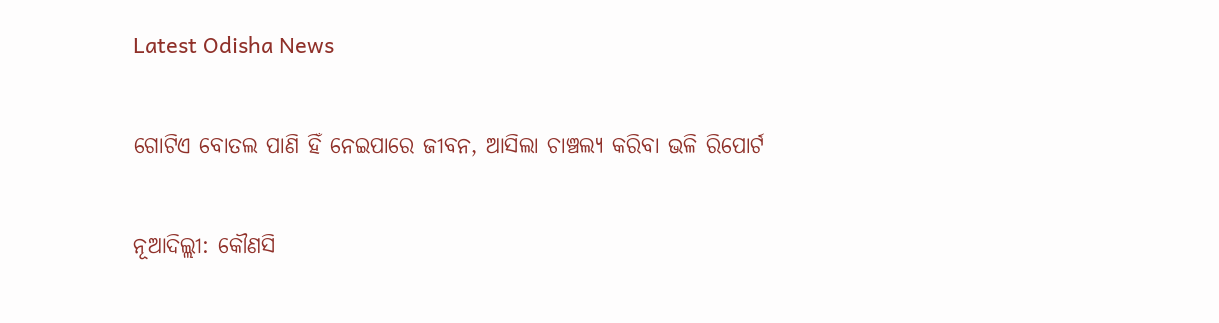Latest Odisha News

ଗୋଟିଏ ବୋତଲ ପାଣି ହିଁ ନେଇପାରେ ଜୀବନ, ଆସିଲା ଚାଞ୍ଚଲ୍ୟ କରିବା ଭଳି ରିପୋର୍ଟ

ନୂଆଦିଲ୍ଲୀ: କୌଣସି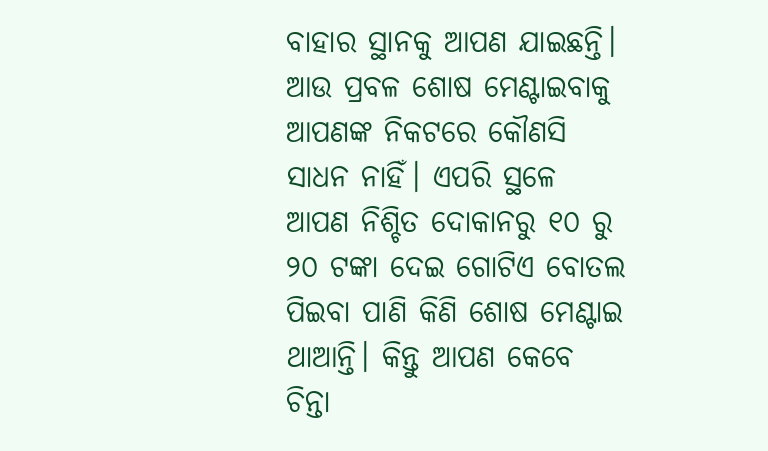ବାହାର ସ୍ଥାନକୁ ଆପଣ ଯାଇଛନ୍ତି। ଆଉ ପ୍ରବଳ ଶୋଷ ମେଣ୍ଟାଇବାକୁ ଆପଣଙ୍କ ନିକଟରେ କୌଣସି ସାଧନ ନାହିଁ। ଏପରି ସ୍ଥଳେ ଆପଣ ନିଶ୍ଚିତ ଦୋକାନରୁ ୧୦ ରୁ ୨୦ ଟଙ୍କା ଦେଇ ଗୋଟିଏ ବୋତଲ ପିଇବା ପାଣି କିଣି ଶୋଷ ମେଣ୍ଟାଇ ଥାଆନ୍ତି। କିନ୍ତୁ ଆପଣ କେବେ ଚିନ୍ତା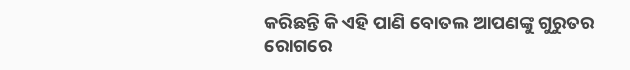କରିଛନ୍ତି କି ଏହି ପାଣି ବୋତଲ ଆପଣଙ୍କୁ ଗୁରୁତର ରୋଗରେ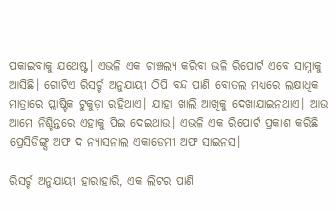ପକାଇବାକୁ ଯଥେଷ୍ଟ। ଏଭଳି ଏକ ଚାଞ୍ଚଲ୍ୟ କରିବା ଭଳି ରିପୋର୍ଟ ଏବେ ସାମ୍ନାକୁ ଆସିଛି। ଗୋଟିଏ ରିସର୍ଚ୍ଚ ଅନୁଯାୟୀ ଠିପି ବନ୍ଦ ପାଣି ବୋତଲ ମଧ୍ୟରେ ଲକ୍ଷାଧିକ ମାତ୍ରାରେ ପ୍ଲାଷ୍ଟିକ ଟୁକୁଡ଼ା ରହିଥାଏ। ଯାହା ଖାଲି ଆଖିକୁ ଦେଖାଯାଇନଥାଏ। ଆଉ ଆମେ ନିଶ୍ଚିନ୍ତରେ ଏହାକୁ ପିଇ ଦେଇଥାଉ। ଏଭଳି ଏକ ରିପୋର୍ଟ ପ୍ରକାଶ କରିଛି ପ୍ରେସିଡିଙ୍ଗ୍ସ ଅଫ ଦ ନ୍ୟାସନାଲ ଏକାଡେମୀ ଅଫ ସାଇନସ।

ରିସର୍ଚ୍ଚ ଅନୁଯାୟୀ ହାରାହାରି, ଏକ ଲିଟର ପାଣି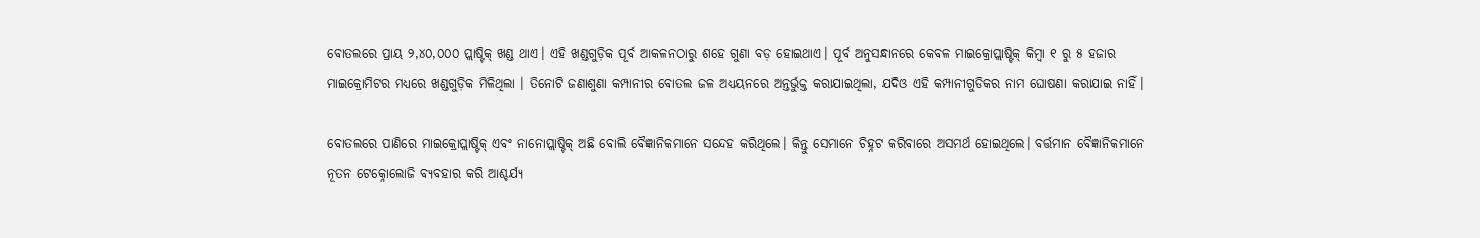ବୋତଲରେ ପ୍ରାୟ ୨,୪୦,୦୦୦ ପ୍ଲାଷ୍ଟିକ୍ ଖଣ୍ଡ ଥାଏ। ଏହି ଖଣ୍ଡଗୁଡ଼ିକ ପୂର୍ବ ଆକଳନଠାରୁ ଶହେ ଗୁଣା ବଡ଼ ହୋଇଥାଏ। ପୂର୍ବ ଅନୁସନ୍ଧାନରେ କେବଳ ମାଇକ୍ରୋପ୍ଲାଷ୍ଟିକ୍ କିମ୍ବା ୧ ରୁ ୫ ହଜାର ମାଇକ୍ରୋମିଟର ମଧ୍ୟରେ ଖଣ୍ଡଗୁଡ଼ିକ ମିଳିଥିଲା । ତିନୋଟି ଜଣାଶୁଣା କମ୍ପାନୀର ବୋତଲ ଜଳ ଅଧ୍ୟୟନରେ ଅନ୍ତର୍ଭୁକ୍ତ କରାଯାଇଥିଲା, ଯଦିଓ ଏହି କମ୍ପାନୀଗୁଡିକର ନାମ ଘୋଷଣା କରାଯାଇ ନାହିଁ।

ବୋତଲରେ ପାଣିରେ ମାଇକ୍ରୋପ୍ଲାଷ୍ଟିକ୍ ଏବଂ ନାନୋପ୍ଲାଷ୍ଟିକ୍ ଅଛି ବୋଲି ବୈଜ୍ଞାନିକମାନେ ସନ୍ଦେହ କରିଥିଲେ। କିନ୍ତୁ ସେମାନେ ଚିହ୍ନଟ କରିବାରେ ଅସମର୍ଥ ହୋଇଥିଲେ। ବର୍ତ୍ତମାନ ବୈଜ୍ଞାନିକମାନେ ନୂତନ ଟେକ୍ନୋଲୋଜି ବ୍ୟବହାର କରି ଆଶ୍ଚର୍ଯ୍ୟ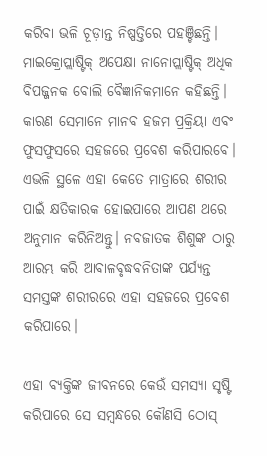କରିବା ଭଳି ଚୂଡ଼ାନ୍ତ ନିଷ୍ପତ୍ତିରେ ପହଞ୍ଚିଛନ୍ତି। ମାଇକ୍ରୋପ୍ଲାଷ୍ଟିକ୍ ଅପେକ୍ଷା ନାନୋପ୍ଲାଷ୍ଟିକ୍ ଅଧିକ ବିପଜ୍ଜନକ ବୋଲି ବୈଜ୍ଞାନିକମାନେ କହିଛନ୍ତି। କାରଣ ସେମାନେ ମାନବ ହଜମ ପ୍ରକ୍ରିୟା ଏବଂ ଫୁସଫୁସରେ ସହଜରେ ପ୍ରବେଶ କରିପାରବେ। ଏଭଳି ସ୍ଥଳେ ଏହା କେତେ ମାତ୍ରାରେ ଶରୀର ପାଇଁ କ୍ଷତିକାରକ ହୋଇପାରେ ଆପଣ ଥରେ ଅନୁମାନ କରିନିଅନ୍ତୁ। ନବଜାତକ ଶିଶୁଙ୍କ ଠାରୁ ଆରମ୍ଭ କରି ଆବାଳବୃଦ୍ଧବନିତାଙ୍କ ପର୍ଯ୍ୟନ୍ତ ସମସ୍ତଙ୍କ ଶରୀରରେ ଏହା ସହଜରେ ପ୍ରବେଶ କରିପାରେ।

ଏହା ବ୍ୟକ୍ତିଙ୍କ ଜୀବନରେ କେଉଁ ସମସ୍ୟା ସୃଷ୍ଟି କରିପାରେ ସେ ସମ୍ବନ୍ଧରେ କୌଣସି ଠୋସ୍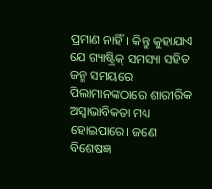ପ୍ରମାଣ ନାହିଁ। କିନ୍ତୁ କୁହାଯାଏ ଯେ ଗ୍ୟାଷ୍ଟ୍ରିକ୍ ସମସ୍ୟା ସହିତ ଜନ୍ମ ସମୟରେ ପିଲାମାନଙ୍କଠାରେ ଶାରୀରିକ ଅସ୍ୱାଭାବିକତା ମଧ୍ୟ ହୋଇପାରେ। ଜଣେ ବିଶେଷଜ୍ଞ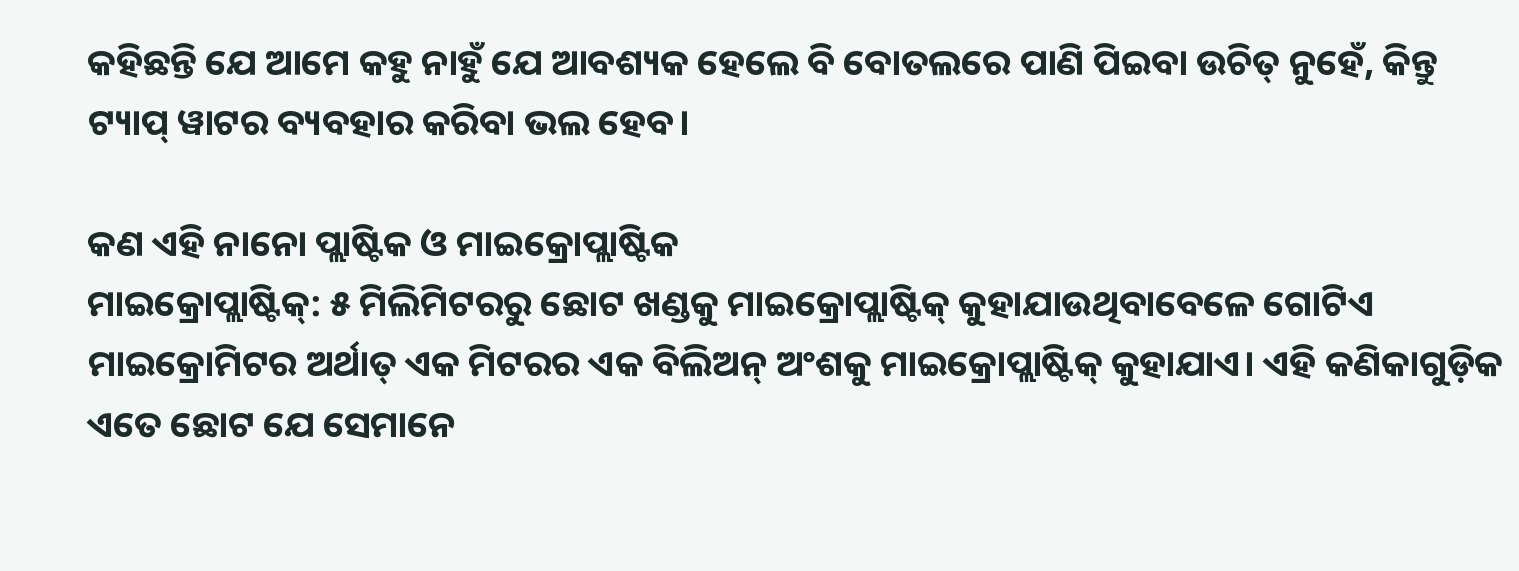କହିଛନ୍ତି ଯେ ଆମେ କହୁ ନାହୁଁ ଯେ ଆବଶ୍ୟକ ହେଲେ ବି ବୋତଲରେ ପାଣି ପିଇବା ଉଚିତ୍ ନୁହେଁ, କିନ୍ତୁ ଟ୍ୟାପ୍ ୱାଟର ବ୍ୟବହାର କରିବା ଭଲ ହେବ।

କଣ ଏହି ନାନୋ ପ୍ଲାଷ୍ଟିକ ଓ ମାଇକ୍ରୋପ୍ଲାଷ୍ଟିକ
ମାଇକ୍ରୋପ୍ଲାଷ୍ଟିକ୍: ୫ ମିଲିମିଟରରୁ ଛୋଟ ଖଣ୍ଡକୁ ମାଇକ୍ରୋପ୍ଲାଷ୍ଟିକ୍ କୁହାଯାଉଥିବାବେଳେ ଗୋଟିଏ ମାଇକ୍ରୋମିଟର ଅର୍ଥାତ୍ ଏକ ମିଟରର ଏକ ବିଲିଅନ୍ ଅଂଶକୁ ମାଇକ୍ରୋପ୍ଲାଷ୍ଟିକ୍ କୁହାଯାଏ। ଏହି କଣିକାଗୁଡ଼ିକ ଏତେ ଛୋଟ ଯେ ସେମାନେ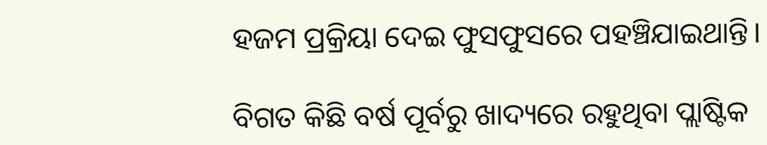ହଜମ ପ୍ରକ୍ରିୟା ଦେଇ ଫୁସଫୁସରେ ପହଞ୍ଚିଯାଇଥାନ୍ତି।

ବିଗତ କିଛି ବର୍ଷ ପୂର୍ବରୁ ଖାଦ୍ୟରେ ରହୁଥିବା ପ୍ଲାଷ୍ଟିକ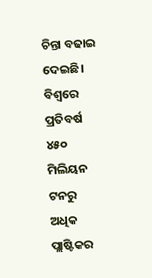ଚିନ୍ତା ବଢାଇ ଦେଇଛି। ବିଶ୍ୱରେ ପ୍ରତିବର୍ଷ ୪୫୦ ମିଲିୟନ ଟନରୁ ଅଧିକ ପ୍ଲାଷ୍ଟିକର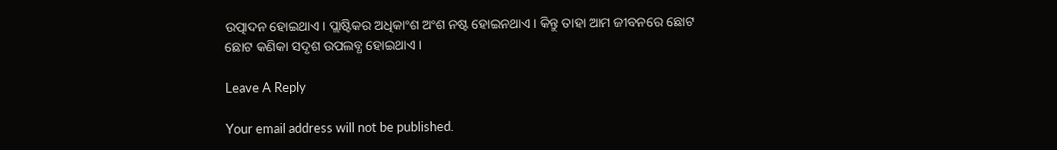ଉତ୍ପାଦନ ହୋଇଥାଏ। ପ୍ଲାଷ୍ଟିକର ଅଧିକାଂଶ ଅଂଶ ନଷ୍ଟ ହୋଇନଥାଏ। କିନ୍ତୁ ତାହା ଆମ ଜୀବନରେ ଛୋଟ ଛୋଟ କଣିକା ସଦୃଶ ଉପଲବ୍ଧ ହୋଇଥାଏ।

Leave A Reply

Your email address will not be published.